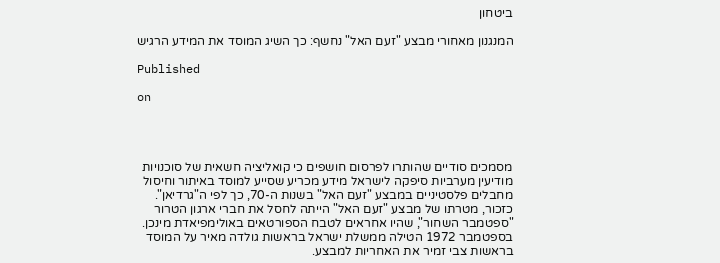ביטחון

המנגנון מאחורי מבצע "זעם האל" נחשף: כך השיג המוסד את המידע הרגיש

Published

on




מסמכים סודיים שהותרו לפרסום חושפים כי קואליציה חשאית של סוכנויות מודיעין מערביות סיפקה לישראל מידע מכריע שסייע למוסד באיתור וחיסול מחבלים פלסטיניים במבצע "זעם האל" בשנות ה-70, כך לפי ה"גרדיאן". כזכור, מטרתו של מבצע "זעם האל" הייתה לחסל את חברי ארגון הטרור "ספטמבר השחור", שהיו אחראים לטבח הספורטאים באולימפיאדת מינכן. בספטמבר 1972 הטילה ממשלת ישראל בראשות גולדה מאיר על המוסד בראשות צבי זמיר את האחריות למבצע.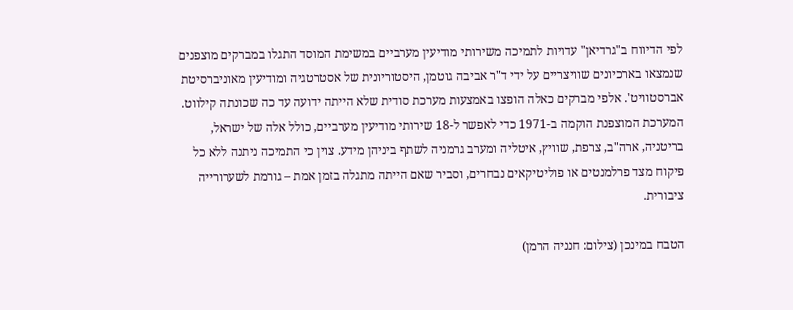לפי הדיווח ב"גרדיאן" עדויות לתמיכה משירותי מודיעין מערביים במשימת המוסד התגלו במברקים מוצפנים שנמצאו בארכיונים שוויצריים על ידי ד"ר אביבה גוטמן, היסטוריונית של אסטרטגיה ומודיעין מאוניברסיטת אברסטוויט'. אלפי מברקים כאלה הופצו באמצעות מערכת סודית שלא הייתה ידועה עד כה שכונתה קילווט. המערכת המוצפנת הוקמה ב-1971 כדי לאפשר ל-18 שירותי מודיעין מערביים, כולל אלה של ישראל, בריטניה, ארה"ב, צרפת, שוויץ, איטליה ומערב גרמניה לשתף ביניהן מידע. צוין כי התמיכה ניתנה ללא כל פיקוח מצד פרלמנטים או פוליטיקאים נבחרים, וסביר שאם הייתה מתגלה בזמן אמת – גורמת לשערורייה ציבורית.

הטבח במינכן (צילום: חנניה הרמן)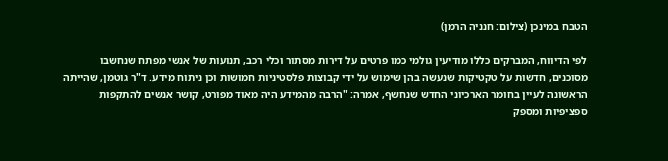הטבח במינכן (צילום: חנניה הרמן)

לפי הדיווח, המברקים כללו מודיעין גולמי כמו פרטים על דירות מסתור וכלי רכב, תנועות של אנשי מפתח שנחשבו מסוכנים, חדשות על טקטיקות שנעשה בהן שימוש על ידי קבוצות פלסטיניות חמושות וכן ניתוח מידע. ד"ר גוטמן, שהייתה הראשונה לעיין בחומר הארכיוני החדש שנחשף, אמרה: "הרבה מהמידע היה מאוד מפורט, קושר אנשים להתקפות ספציפיות ומספק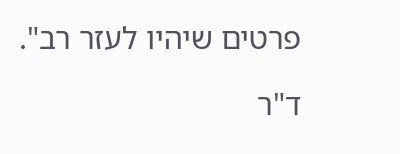פרטים שיהיו לעזר רב".

ד"ר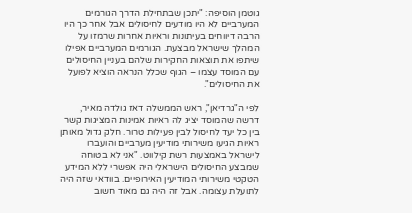גוטמן הוסיפה: "יתכן שבתחילת הדרך הגורמים המערביים לא היו מודעים לחיסולים אבל אחר כך היו הרבה דיווחים בעיתונות וראיות אחרות שרמזו על המהלך שישראל מבצעת. הגורמים המערביים אפילו שיתפו את תוצאות החקירות שלהם בעניין החיסולים עם המוסד עצמו – הגוף שכלל הנראה הוציא לפועל את החיסולים".

לפי ה"גרדיאן", ראש הממשלה דאז גולדה מאיר, דרשה שהמוסד יציג לה ראיות אמינות המציגות קשר בין כל יעד לחיסול לבין פעילות טרור. חלק גדול מאותן ראיות הגיעו משירותי מודיעין מערביים והועברו לישראל באמצעות רשת קילווט. "אני לא בטוחה שמבצע החיסולים הישראלי היה אפשרי ללא המידע הטקטי משירותי המודיעין האירופיים. בוודאי שזה היה לתועלת עצומה. אבל זה היה גם מאוד חשוב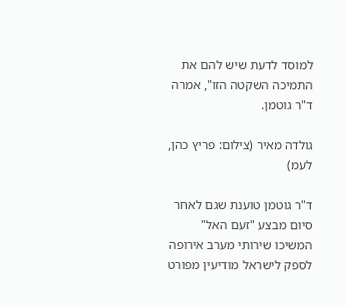למוסד לדעת שיש להם את התמיכה השקטה הזו", אמרה ד"ר גוטמן.

גולדה מאיר (צילום: פריץ כהן, לעמ)

ד"ר גוטמן טוענת שגם לאחר סיום מבצע "זעם האל" המשיכו שירותי מערב אירופה לספק לישראל מודיעין מפורט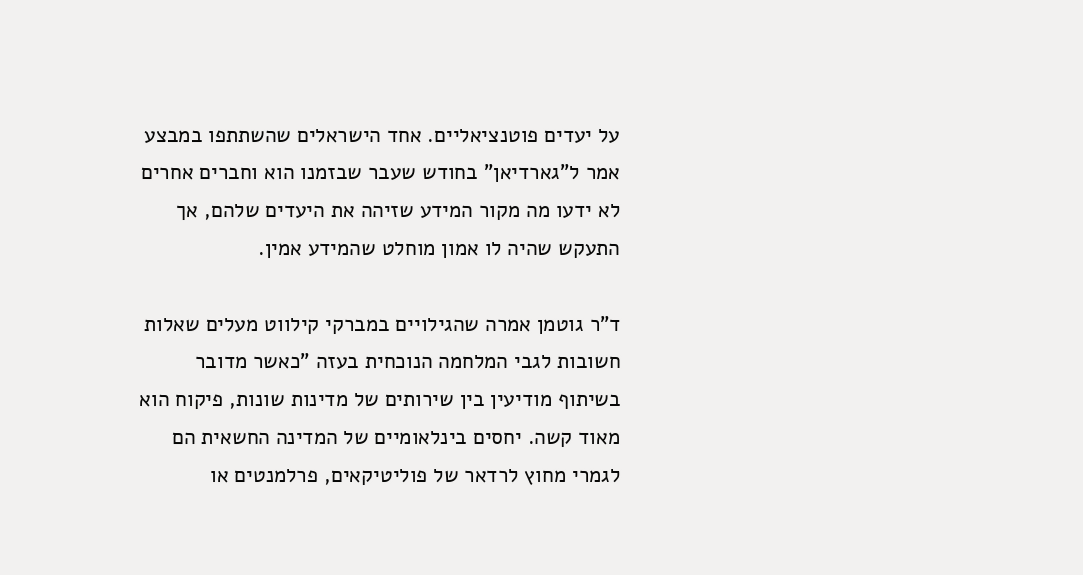על יעדים פוטנציאליים. אחד הישראלים שהשתתפו במבצע אמר ל"גארדיאן" בחודש שעבר שבזמנו הוא וחברים אחרים לא ידעו מה מקור המידע שזיהה את היעדים שלהם, אך התעקש שהיה לו אמון מוחלט שהמידע אמין.

ד"ר גוטמן אמרה שהגילויים במברקי קילווט מעלים שאלות חשובות לגבי המלחמה הנוכחית בעזה "כאשר מדובר בשיתוף מודיעין בין שירותים של מדינות שונות, פיקוח הוא מאוד קשה. יחסים בינלאומיים של המדינה החשאית הם לגמרי מחוץ לרדאר של פוליטיקאים, פרלמנטים או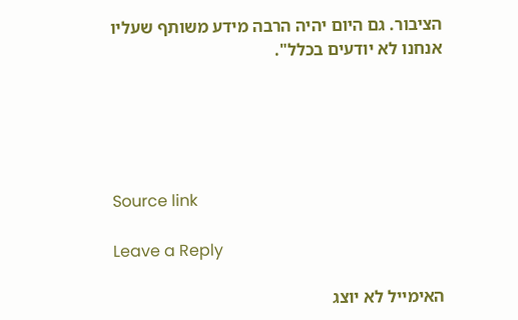הציבור. גם היום יהיה הרבה מידע משותף שעליו אנחנו לא יודעים בכלל".





Source link

Leave a Reply

האימייל לא יוצג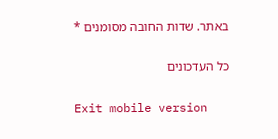באתר. שדות החובה מסומנים *

כל העדכונים

Exit mobile version